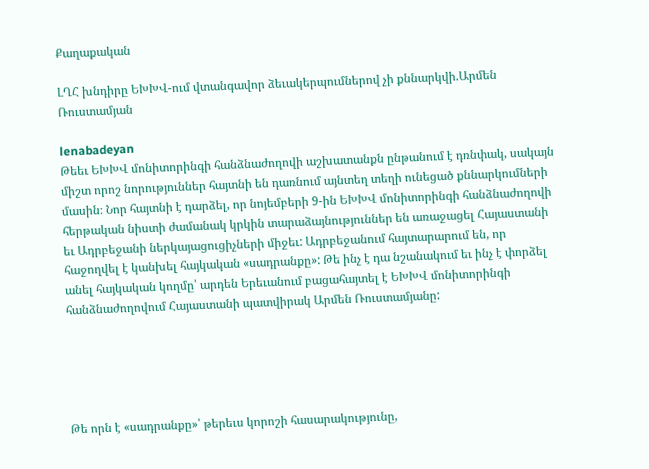Քաղաքական

ԼՂՀ խնդիրը ԵԽԽՎ-ում վտանգավոր ձեւակերպումներով չի քննարկվի.Արմեն Ռուստամյան

lenabadeyan
Թեեւ ԵԽԽՎ մոնիտորինգի հանձնաժողովի աշխատանքն ընթանում է դռնփակ, սակայն միշտ որոշ նորություններ հայտնի են դառնում այնտեղ տեղի ունեցած քննարկումների մասին։ Նոր հայտնի է դարձել, որ նոյեմբերի 9-ին ԵԽԽՎ մոնիտորինգի հանձնաժողովի հերթական նիստի ժամանակ կրկին տարաձայնություններ են առաջացել Հայաստանի եւ Ադրբեջանի ներկայացուցիչների միջեւ: Ադրբեջանում հայտարարում են, որ հաջողվել է կանխել հայկական «սադրանքը»: Թե ինչ է դա նշանակում եւ ինչ է փորձել անել հայկական կողմը՝ արդեն Երեւանում բացահայտել է ԵԽԽՎ մոնիտորինգի հանձնաժողովում Հայաստանի պատվիրակ Արմեն Ռուստամյանը:





Թե որն է «սադրանքը»՝ թերեւս կորոշի հասարակությունը,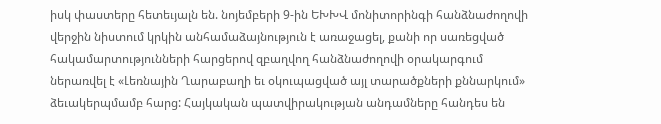իսկ փաստերը հետեւյալն են. նոյեմբերի 9-ին ԵԽԽՎ մոնիտորինգի հանձնաժողովի վերջին նիստում կրկին անհամաձայնություն է առաջացել, քանի որ սառեցված հակամարտությունների հարցերով զբաղվող հանձնաժողովի օրակարգում ներառվել է «Լեռնային Ղարաբաղի եւ օկուպացված այլ տարածքների քննարկում» ձեւակերպմամբ հարց: Հայկական պատվիրակության անդամները հանդես են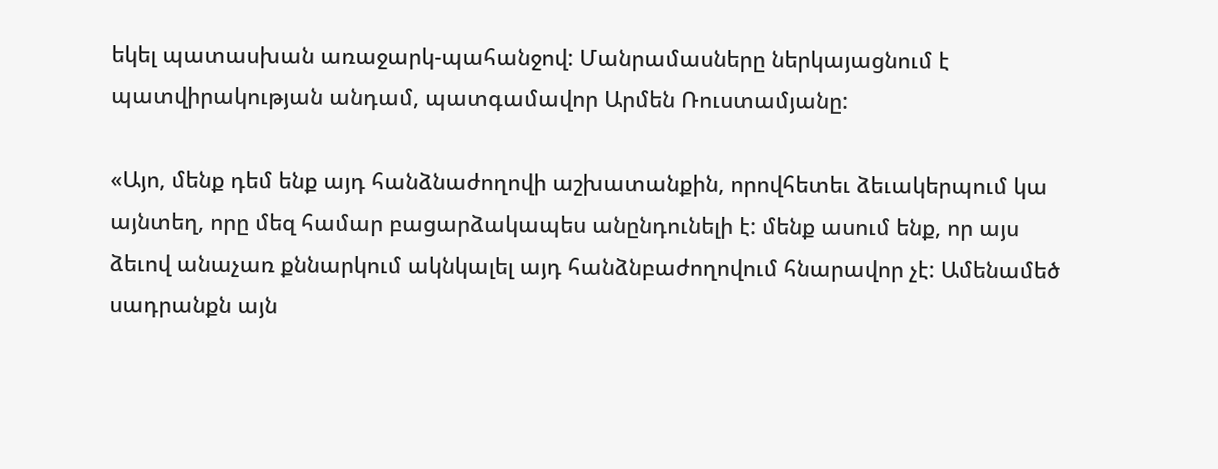եկել պատասխան առաջարկ-պահանջով: Մանրամասները ներկայացնում է պատվիրակության անդամ, պատգամավոր Արմեն Ռուստամյանը:

«Այո, մենք դեմ ենք այդ հանձնաժողովի աշխատանքին, որովհետեւ ձեւակերպում կա այնտեղ, որը մեզ համար բացարձակապես անընդունելի է: մենք ասում ենք, որ այս ձեւով անաչառ քննարկում ակնկալել այդ հանձնբաժողովում հնարավոր չէ: Ամենամեծ սադրանքն այն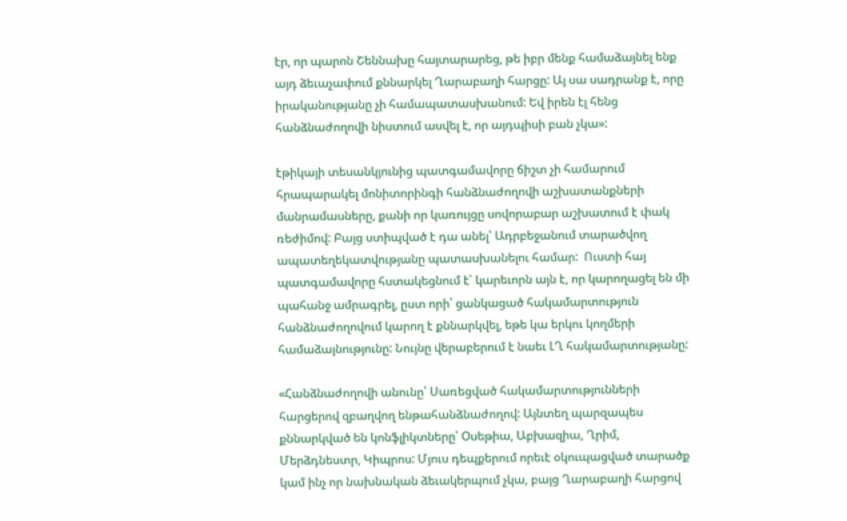էր, որ պարոն Շեննախը հայտարարեց, թե իբր մենք համաձայնել ենք այդ ձեւաչափում քննարկել Ղարաբաղի հարցը: Այ սա սադրանք է, որը իրականությանը չի համապատասխանում: Եվ իրեն էլ հենց հանձնաժողովի նիստում ասվել է, որ այդպիսի բան չկա»:

էթիկայի տեսանկյունից պատգամավորը ճիշտ չի համարում հրապարակել մոնիտորինգի հանձնաժողովի աշխատանքների մանրամասները, քանի որ կառույցը սովորաբար աշխատում է փակ ռեժիմով: Բայց ստիպված է դա անել՝ Ադրբեջանում տարածվող ապատեղեկատվությանը պատասխանելու համար:  Ուստի հայ պատգամավորը հստակեցնում է՝ կարեւորն այն է, որ կարողացել են մի պահանջ ամրագրել, ըստ որի՝ ցանկացած հակամարտություն հանձնաժողովում կարող է քննարկվել, եթե կա երկու կողմերի համաձայնությունը: Նույնը վերաբերում է նաեւ ԼՂ հակամարտությանը:

«Հանձնաժողովի անունը՝ Սառեցված հակամարտությունների հարցերով զբաղվող ենթահանձնաժողով: Այնտեղ պարզապես քննարկված են կոնֆլիկտները՝ Oսեթիա, Աբխազիա, Ղրիմ, Մերձդնեստր, Կիպրոս: Մյուս դեպքերում որեւէ օկուպացված տարածք կամ ինչ որ նախնական ձեւակերպում չկա, բայց Ղարաբաղի հարցով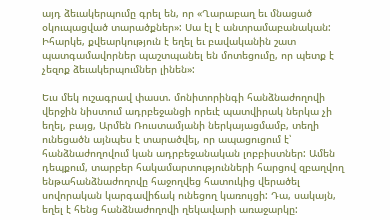այդ ձեւակերպումը գրել են, որ «Ղարաբաղ եւ մնացած օկուպացված տարածքներ»: Սա էլ է անտրամաբանական: Իհարկե, քվեարկություն է եղել եւ բավականին շատ պատգամավորներ պաշտպանել են մոտեցումը, որ պետք է չեզոք ձեւակերպումներ լինեն»:

Եւս մեկ ուշագրավ փաստ. մոնիտորինգի հանձնաժողովի վերջին նիստում ադրբեջանցի որեւէ պատվիրակ ներկա չի եղել, բայց, Արմեն Ռուստամյանի ներկայացմամբ, տեղի ունեցածն այնպես է տարածվել, որ ապացուցում է՝ հանձնաժողովում կան ադրբեջանական լոբբիստներ: Ամեն դեպքում, տարբեր հակամարտությունների հարցով զբաղվող ենթահանձնաժողովը հաջողվեց հատուկից վերածել սովորական կարգավիճակ ունեցող կառույցի: Դա, սակայն, եղել է հենց հանձնաժողովի ղեկավարի առաջարկը: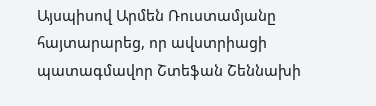Այսպիսով Արմեն Ռուստամյանը հայտարարեց, որ ավստրիացի պատագմավոր Շտեֆան Շեննախի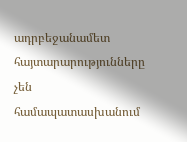ադրբեջանամետ հայտարարությունները չեն համապատասխանում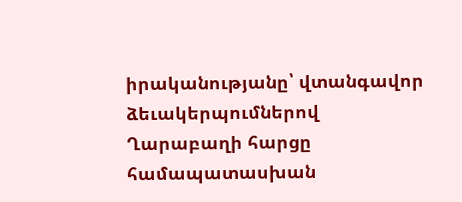իրականությանը՝ վտանգավոր ձեւակերպումներով Ղարաբաղի հարցը համապատասխան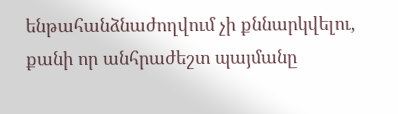ենթահանձնաժողվում չի քննարկվելու, քանի որ անհրաժեշտ պայմանը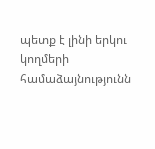պետք է լինի երկու կողմերի համաձայնությունն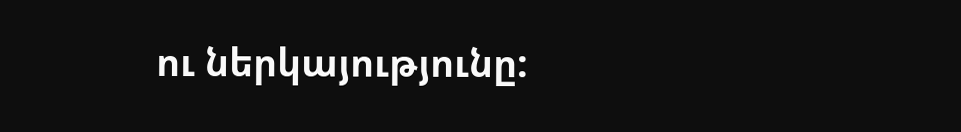ու ներկայությունը: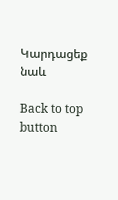Կարդացեք նաև

Back to top button